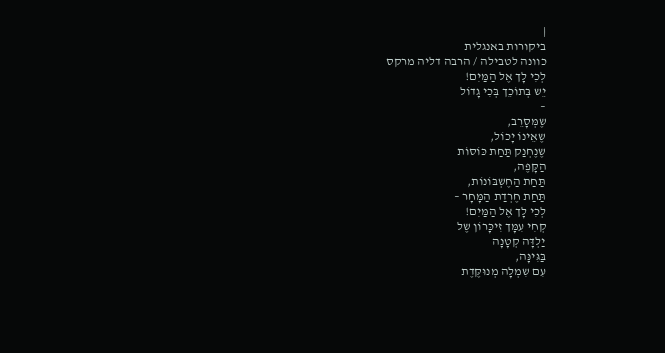|
ביקורות באנגלית
כוונה לטבילה / הרבה דליה מרקס
לְכִי לָך אֶל הַמַּיִם!
יֵש בְּתוֹכֵך בְּכִי גָדוֹל
–
שֶמְּסָרֵב,
שֶאֵינוֹ יָכוֹל,
שֶנֶחְנַק תַּחַת כּוֹסוֹת
הַקָּפֶה,
תַּחַת הַחֶשְבּוֹנוֹת,
תַּחַת חֶרְדַת הַמָּחָר –
לְכִי לָך אֶל הַמַּיִם!
קְחִי עִמָּך זִיכָּרוֹן שֶל
יַלְדָּה קְטָנָה
בַּגִּינָּה,
עִם שִמְלָה מְנוּקֶּדֶת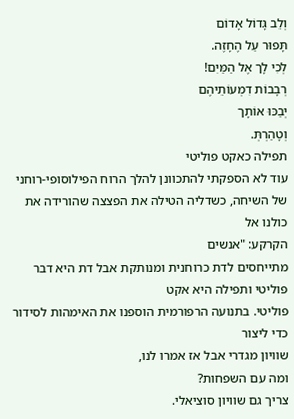וְלֵב גָּדוֹל אָדוֹם
תָּפוּר עַל הֶחָזֶה.
לְכִי לָך אֶל הַמַּיִם!
רְבָבוֹת דִמְעוֹתֵיהֶם
יְבַכּוּ אוֹתָך
וְטָהַרְתְּ.
תפילה כאקט פוליטי
עוד לא הספקתי להתכוונן להלך הרוח הפילוסופי-רוחני
של השיחה, כשדליה הטילה את הפצצה שהורידה את כולנו אל
הקרקע: "אנשים
מתייחסים לדת כרוחנית ומנותקת אבל דת היא דבר פוליטי ותפילה היא אקט
פוליטי. בתנועה הרפורמית הוספנו את האימהות לסידור כדי ליצור
שוויון מגדרי אבל אז אמרו לנו,
ומה עם השפחות?
צריך גם שוויון סוציאלי.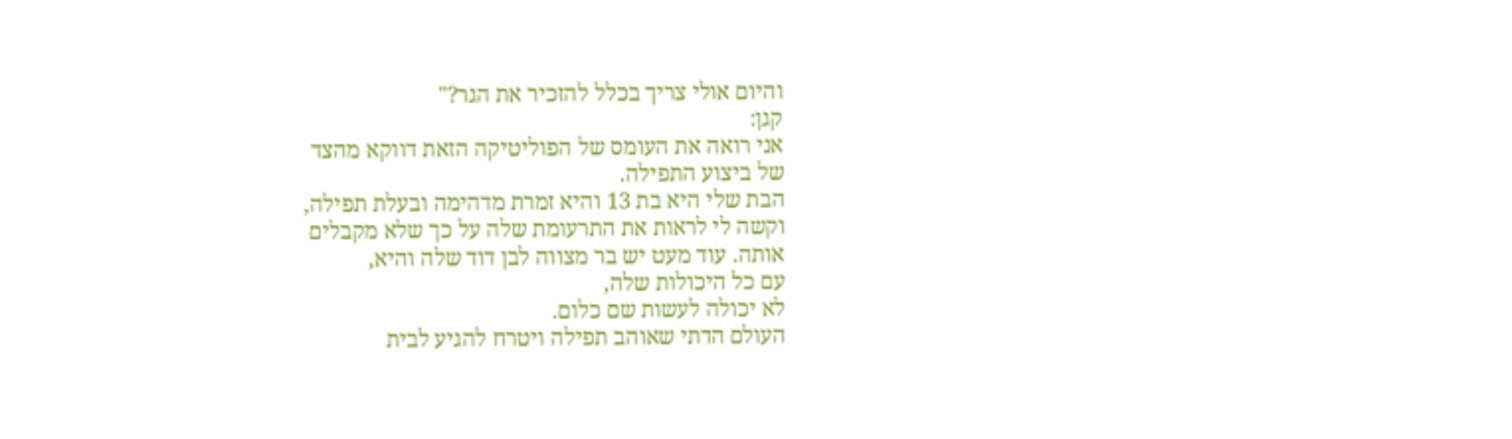והיום אולי צריך בכלל להזכיר את הגר?"
קגן:
אני רואה את העומס של הפוליטיקה הזאת דווקא מהצד
של ביצוע התפילה.
הבת שלי היא בת 13 והיא זמרת מדהימה ובעלת תפילה,
וקשה לי לראות את התרעומת שלה על כך שלא מקבלים
אותה. עוד מעט יש בר מצווה לבן דוד שלה והיא,
עם כל היכולות שלה,
לא יכולה לעשות שם כלום.
העולם הדתי שאוהב תפילה ויטרח להגיע לבית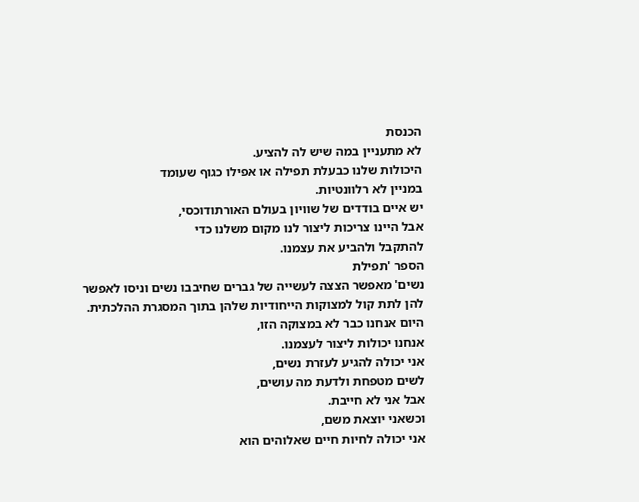הכנסת
לא מתעניין במה שיש לה להציע.
היכולות שלנו כבעלת תפילה או אפילו כגוף שעומד
במניין לא רלוונטיות.
יש איים בודדים של שוויון בעולם האורתודוכסי,
אבל היינו צריכות ליצור לנו מקום משלנו כדי
להתקבל ולהביע את עצמנו.
הספר 'תפילת
נשים' מאפשר הצצה לעשייה של גברים שחיבבו נשים וניסו לאפשר
להן לתת קול למצוקות הייחודיות שלהן בתוך המסגרת ההלכתית.
היום אנחנו כבר לא במצוקה הזו,
אנחנו יכולות ליצור לעצמנו.
אני יכולה להגיע לעזרת נשים,
לשים מטפחת ולדעת מה עושים,
אבל אני לא חייבת.
וכשאני יוצאת משם,
אני יכולה לחיות חיים שאלוהים הוא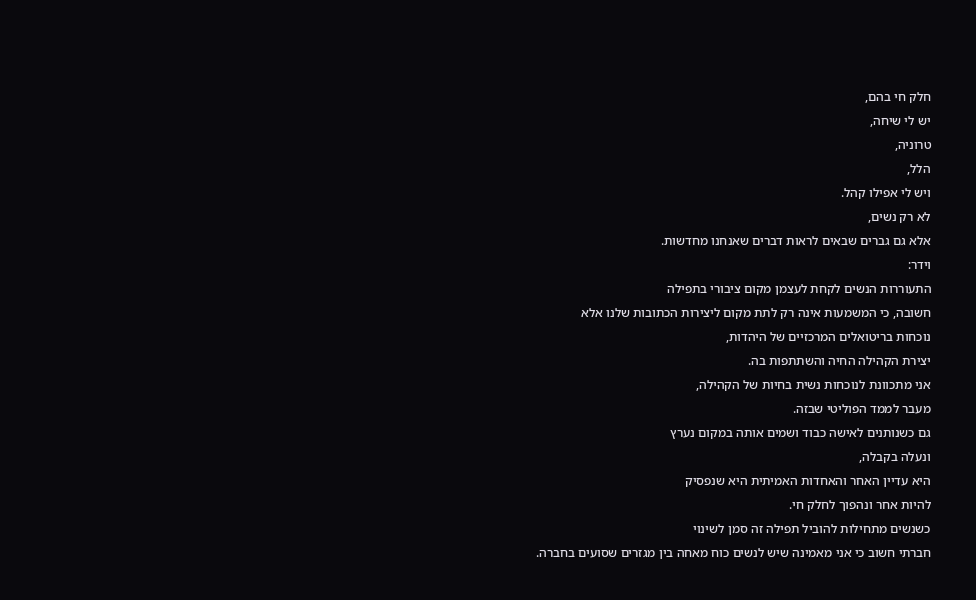חלק חי בהם,
יש לי שיחה,
טרוניה,
הלל,
ויש לי אפילו קהל.
לא רק נשים,
אלא גם גברים שבאים לראות דברים שאנחנו מחדשות.
וידר:
התעוררות הנשים לקחת לעצמן מקום ציבורי בתפילה
חשובה, כי המשמעות אינה רק לתת מקום ליצירות הכתובות שלנו אלא
נוכחות בריטואלים המרכזיים של היהדות,
יצירת הקהילה החיה והשתתפות בה.
אני מתכוונת לנוכחות נשית בחיות של הקהילה,
מעבר לממד הפוליטי שבזה.
גם כשנותנים לאישה כבוד ושמים אותה במקום נערץ
ונעלה בקבלה,
היא עדיין האחר והאחדות האמיתית היא שנפסיק
להיות אחר ונהפוך לחלק חי.
כשנשים מתחילות להוביל תפילה זה סמן לשינוי
חברתי חשוב כי אני מאמינה שיש לנשים כוח מאחה בין מגזרים שסועים בחברה.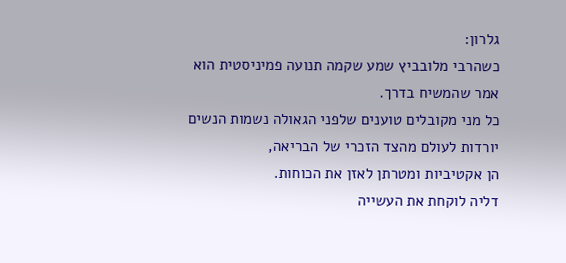גלרון:
כשהרבי מלובביץ שמע שקמה תנועה פמיניסטית הוא
אמר שהמשיח בדרך.
כל מני מקובלים טוענים שלפני הגאולה נשמות הנשים
יורדות לעולם מהצד הזכרי של הבריאה,
הן אקטיביות ומטרתן לאזן את הכוחות.
דליה לוקחת את העשייה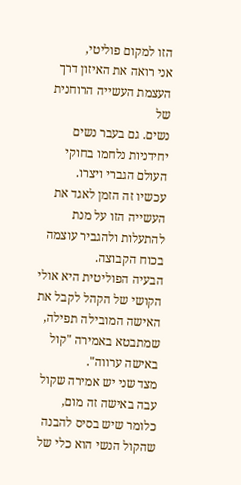הזו למקום פוליטי,
אני רואה את האיזון דרך העצמת העשייה הרוחנית של
נשים. גם בעבר נשים יחידניות נלחמו בחוקי העולם הגברי ויצרו.
עכשיו זה הזמן לאגד את העשייה הזו על מנת
להתעלות ולהגביר עוצמה בכוח הקבוצה.
הבעיה הפוליטית היא אולי הקושי של הקהל לקבל את
האישה המובילה תפילה,
שמתבטא באמירה "קול
באישה ערווה".
מצד שני יש אמירה שקול עבה באישה זה מום,
כלומר שיש בסיס להבנה שהקול הנשי הוא כלי של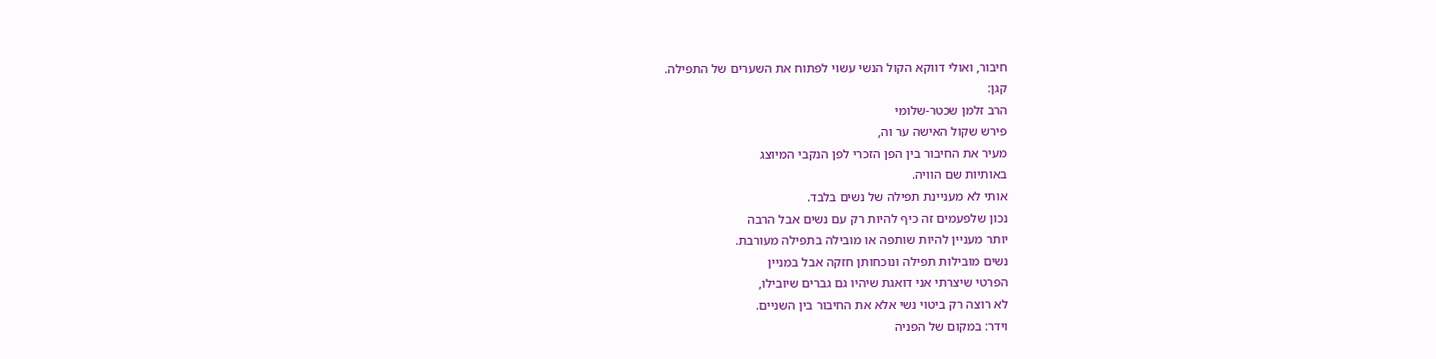חיבור, ואולי דווקא הקול הנשי עשוי לפתוח את השערים של התפילה.
קגן:
הרב זלמן שכטר-שלומי
פירש שקול האישה ער וה,
מעיר את החיבור בין הפן הזכרי לפן הנקבי המיוצג
באותיות שם הוויה.
אותי לא מעניינת תפילה של נשים בלבד.
נכון שלפעמים זה כיף להיות רק עם נשים אבל הרבה
יותר מעניין להיות שותפה או מובילה בתפילה מעורבת.
נשים מובילות תפילה ונוכחותן חזקה אבל במניין
הפרטי שיצרתי אני דואגת שיהיו גם גברים שיובילו,
לא רוצה רק ביטוי נשי אלא את החיבור בין השניים.
וידר: במקום של הפניה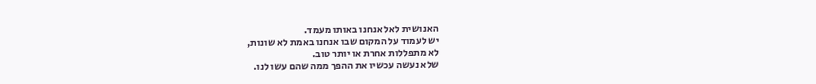האנושית לאל אנחנו באותו מעמד.
יש לעמוד על המקום שבו אנחנו באמת לא שונות,
לא מתפללות אחרת או יותר טוב.
שלא נעשה עכשיו את ההפך ממה שהם עשו לנו.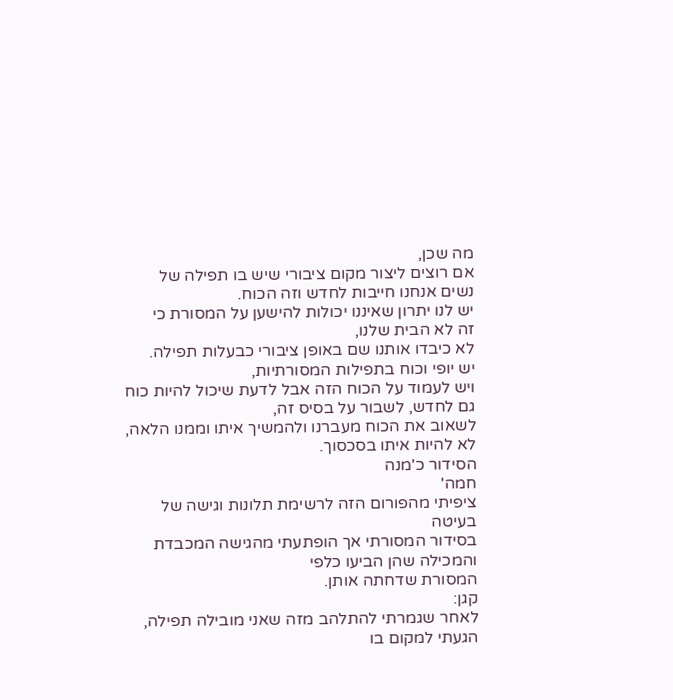מה שכן,
אם רוצים ליצור מקום ציבורי שיש בו תפילה של
נשים אנחנו חייבות לחדש וזה הכוח.
יש לנו יתרון שאיננו יכולות להישען על המסורת כי
זה לא הבית שלנו,
לא כיבדו אותנו שם באופן ציבורי כבעלות תפילה.
יש יופי וכוח בתפילות המסורתיות,
ויש לעמוד על הכוח הזה אבל לדעת שיכול להיות כוח
גם לחדש, לשבור על בסיס זה,
לשאוב את הכוח מעברנו ולהמשיך איתו וממנו הלאה,
לא להיות איתו בסכסוך.
הסידור כ'מנה
חמה'
ציפיתי מהפורום הזה לרשימת תלונות וגישה של בעיטה
בסידור המסורתי אך הופתעתי מהגישה המכבדת והמכילה שהן הביעו כלפי
המסורת שדחתה אותן.
קגן:
לאחר שגמרתי להתלהב מזה שאני מובילה תפילה,
הגעתי למקום בו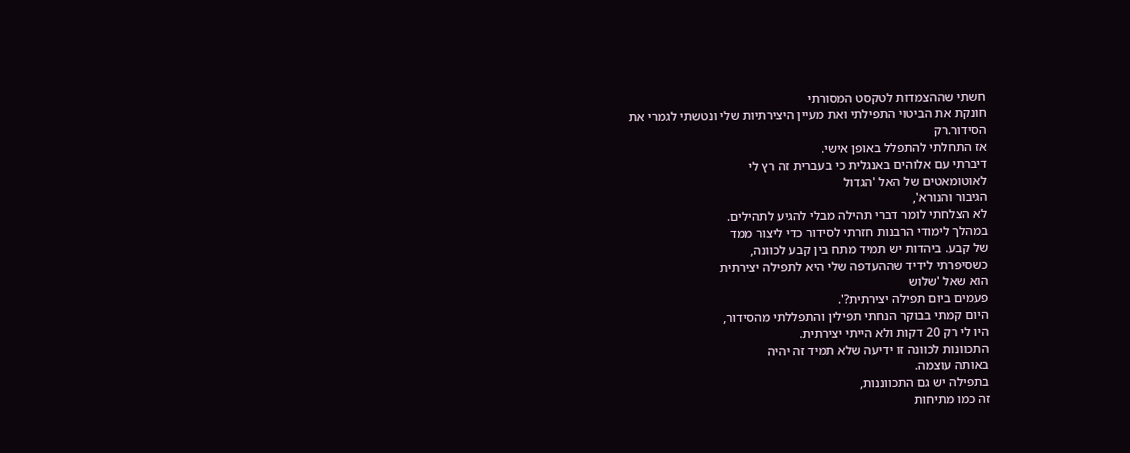חשתי שההצמדות לטקסט המסורתי
חונקת את הביטוי התפילתי ואת מעיין היצירתיות שלי ונטשתי לגמרי את
הסידור.רק
אז התחלתי להתפלל באופן אישי.
דיברתי עם אלוהים באנגלית כי בעברית זה רץ לי
לאוטומאטים של האל 'הגדול
הגיבור והנורא',
לא הצלחתי לומר דברי תהילה מבלי להגיע לתהילים.
במהלך לימודי הרבנות חזרתי לסידור כדי ליצור ממד
של קבע. ביהדות יש תמיד מתח בין קבע לכוונה,
כשסיפרתי לידיד שההעדפה שלי היא לתפילה יצירתית
הוא שאל 'שלוש
פעמים ביום תפילה יצירתית?'.
היום קמתי בבוקר הנחתי תפילין והתפללתי מהסידור,
היו לי רק 20 דקות ולא הייתי יצירתית.
התכוונות לכוונה זו ידיעה שלא תמיד זה יהיה
באותה עוצמה.
בתפילה יש גם התכווננות,
זה כמו מתיחות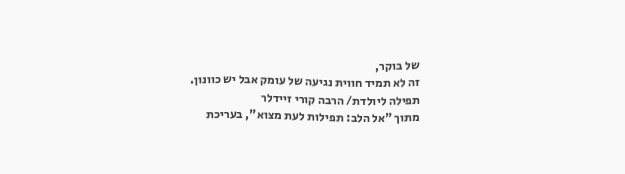של בוקר,
זה לא תמיד חווית נגיעה של עומק אבל יש כוונון.
תפילה ליולדת/ הרבה קורי זיידלר
מתוך "אל הלב: תפילות לעת מצוא", בעריכת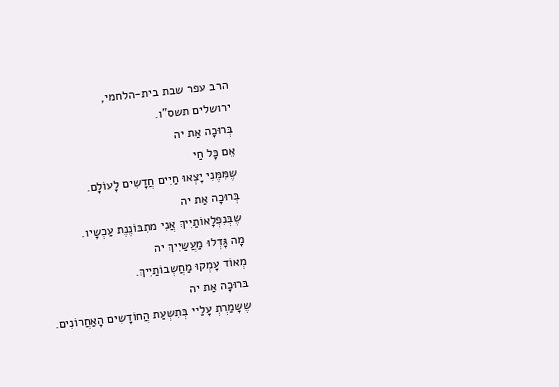הרב עפר שבת בית-הלחמי,
ירושלים תשס"ו.
בְּרוּכָה אַת יה
אֵם כָּל חַי
שֶמִּמֶּנִי יָצְאוּ חַיִים חֲדָשִים לָעוֹלָם.
בְּרוּכָה אַת יה
שֶבְּנִפְלָאוֹתַיִיךְ אֲנִי מתִבּוֹנֶנֶת עַכְשָיו.
מָה גָּדְלוּ מַעֲשַיִיךְ יה
מְאוֹד עָמְקוּ מַחֲשְבוֹתַיִיךְ.
בּרוּכָה אַת יה
שֶשָמַרְתְ עָלַיי בְּתִשְעַת הֲחוֹדָשִים הָאַחֲרוֹנִים.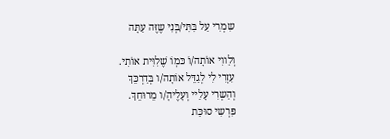שִמְרִי עַל בִּתִּי/בְּנִי שֶזֶּה עַתָּה

וְלַווִי אוֹתָה/וֹ כּמְוֹ שֶׁלִוִּית אוֹתִי.
עִזְרִי לִי לְגַדֵּל אוֹתָה/ו בְּדַרְכֵּךְ
וְהַשְרִי עָלַיי וְעָלֶיהָ/ו מֵרוּחֵךְ.
פִּרְשִי סוּכַּת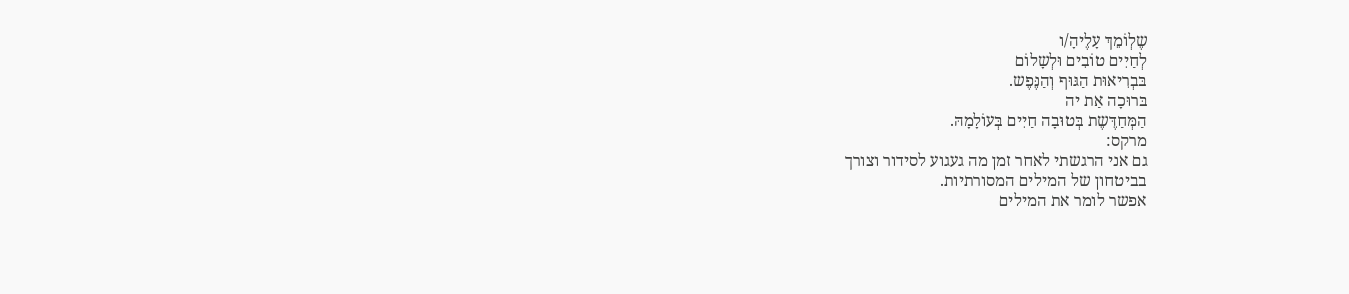שֶלְוֹמֵךְ עָלֶיהָ/ו
לְחַיִים טוֹבִים וּלְשָלוֹם
בּבְרִיאוּת הַגּוּף וְהַנֶּפֶש.
בּרוּכָה אַת יה
הַמְּחַדֶּשֶת בְּטוּבָה חַיִים בְּעוֹלָמָהּ.
מרקס:
גם אני הרגשתי לאחר זמן מה געגוע לסידור וצורך
בביטחון של המילים המסורתיות.
אפשר לומר את המילים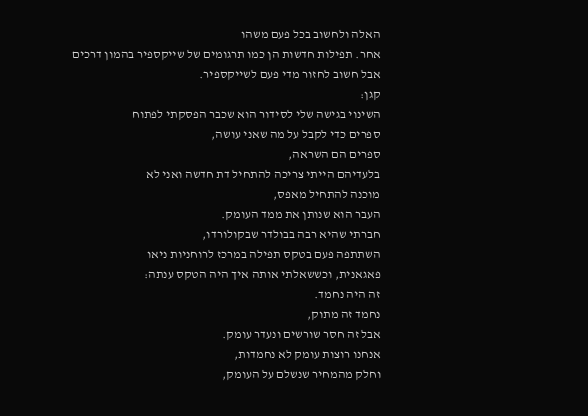האלה ולחשוב בכל פעם משהו
אחר. תפילות חדשות הן כמו תרגומים של שייקספיר בהמון דרכים
אבל חשוב לחזור מדי פעם לשייקספיר.
קגן:
השינוי בגישה שלי לסידור הוא שכבר הפסקתי לפתוח
ספרים כדי לקבל על מה שאני עושה,
ספרים הם השראה,
בלעדיהם הייתי צריכה להתחיל דת חדשה ואני לא
מוכנה להתחיל מאפס,
העבר הוא שנותן את ממד העומק.
חברתי שהיא רבה בבולדר שבקולורדו,
השתתפה פעם בטקס תפילה במרכז לרוחניות ניאו
פאגאנית, וכששאלתי אותה איך היה הטקס ענתה:
זה היה נחמד.
נחמד זה מתוק,
אבל זה חסר שורשים ונעדר עומק.
אנחנו רוצות עומק לא נחמדות,
וחלק מהמחיר שנשלם על העומק,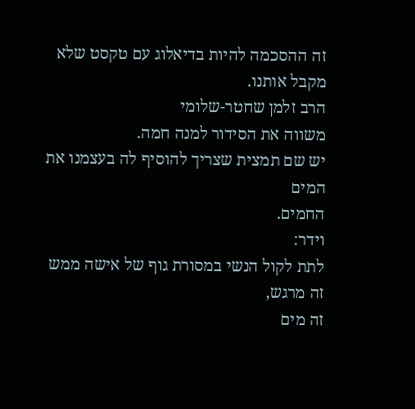זה ההסכמה להיות בדיאלוג עם טקסט שלא מקבל אותנו.
הרב זלמן שחטר-שלומי
משווה את הסידור למנה חמה.
יש שם תמצית שצריך להוסיף לה בעצמנו את המים
החמים.
וידר:
לתת לקול הנשי במסורת גוף של אישה ממש זה מרגש,
זה מים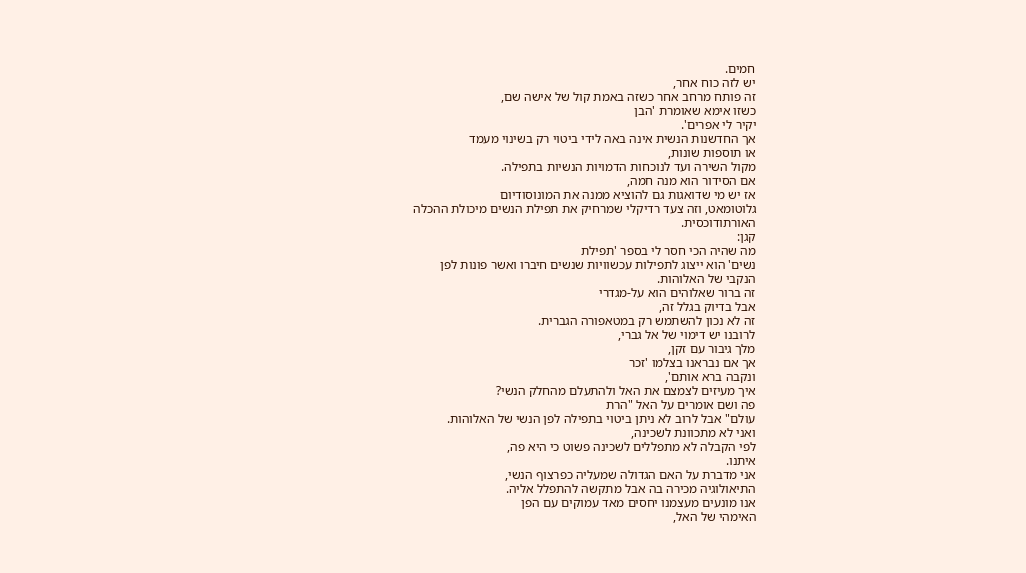חמים.
יש לזה כוח אחר,
זה פותח מרחב אחר כשזה באמת קול של אישה שם,
כשזו אימא שאומרת 'הבן
יקיר לי אפרים'.
אך החדשנות הנשית אינה באה לידי ביטוי רק בשינוי מעמד
או תוספות שונות,
מקול השירה ועד לנוכחות הדמויות הנשיות בתפילה.
אם הסידור הוא מנה חמה,
אז יש מי שדואגות גם להוציא ממנה את המונוסודיום
גלוטומאט, וזה צעד רדיקלי שמרחיק את תפילת הנשים מיכולת ההכלה
האורתודוכסית.
קגן:
מה שהיה הכי חסר לי בספר 'תפילת
נשים' הוא ייצוג לתפילות עכשוויות שנשים חיברו ואשר פונות לפן
הנקבי של האלוהות.
זה ברור שאלוהים הוא על-מגדרי
אבל בדיוק בגלל זה,
זה לא נכון להשתמש רק במטאפורה הגברית.
לרובנו יש דימוי של אל גברי,
מלך גיבור עם זקן,
אך אם נבראנו בצלמו 'זכר
ונקבה ברא אותם',
איך מעיזים לצמצם את האל ולהתעלם מהחלק הנשי?
פה ושם אומרים על האל "הרת
עולם" אבל לרוב לא ניתן ביטוי בתפילה לפן הנשי של האלוהות.
ואני לא מתכוונת לשכינה,
לפי הקבלה לא מתפללים לשכינה פשוט כי היא פה,
איתנו.
אני מדברת על האם הגדולה שמעליה כפרצוף הנשי,
התיאולוגיה מכירה בה אבל מתקשה להתפלל אליה.
אנו מונעים מעצמנו יחסים מאד עמוקים עם הפן
האימהי של האל,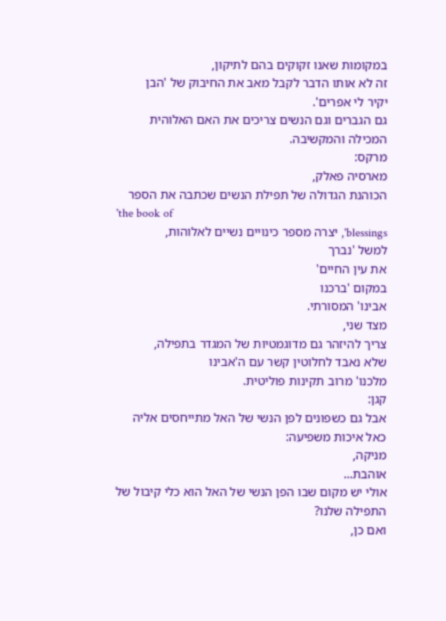במקומות שאנו זקוקים בהם לתיקון,
זה לא אותו הדבר לקבל מאב את החיבוק של 'הבן
יקיר לי אפרים'.
גם הגברים וגם הנשים צריכים את האם האלוהית
המכילה והמקשיבה.
מרקס:
מארסיה פאלק,
הכוהנת הגדולה של תפילת הנשים שכתבה את הספר
'the book of
blessings', יצרה מספר כינויים נשיים לאלוהות,
למשל 'נברך
את עין החיים'
במקום 'ברכנו
אבינו' המסורתי.
מצד שני,
צריך להיזהר גם מדוגמטיות של המגדר בתפילה,
שלא נאבד לחלוטין קשר עם ה'אבינו
מלכנו' מרוב תקינות פוליטית.
קגן:
אבל גם כשפונים לפן הנשי של האל מתייחסים אליה
כאל איכות משפיעה:
מניקה,
אוהבת...
אולי יש מקום שבו הפן הנשי של האל הוא כלי קיבול של
התפילה שלנו?
ואם כן,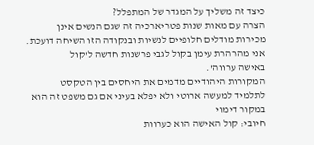כיצד זה משליך על המגדר של המתפלל?
הצרה עם מאות שנות פטריארכיה זה שגם הנשים אינן
מכירות מודלים חלופיים לנשיות ובנקודה הזו השיחה דועכת.
אני מהרהרת עימן בקול לגבי פרשנות חדשה ל'קול
באישה ערווה'.
המקורות היהודיים מדמים את היחסים בין הטקסט
לתלמיד למעשה ארוטי ולא יפלא בעיני אם גם משפט זה הוא במקור דימוי
חיובי: קול האישה הוא כערוות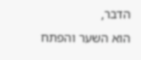הדבר,
הוא השער והפתח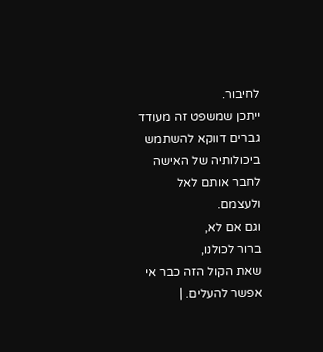לחיבור.
ייתכן שמשפט זה מעודד גברים דווקא להשתמש
ביכולותיה של האישה לחבר אותם לאל ולעצמם.
וגם אם לא,
ברור לכולנו,
שאת הקול הזה כבר אי אפשר להעלים. |